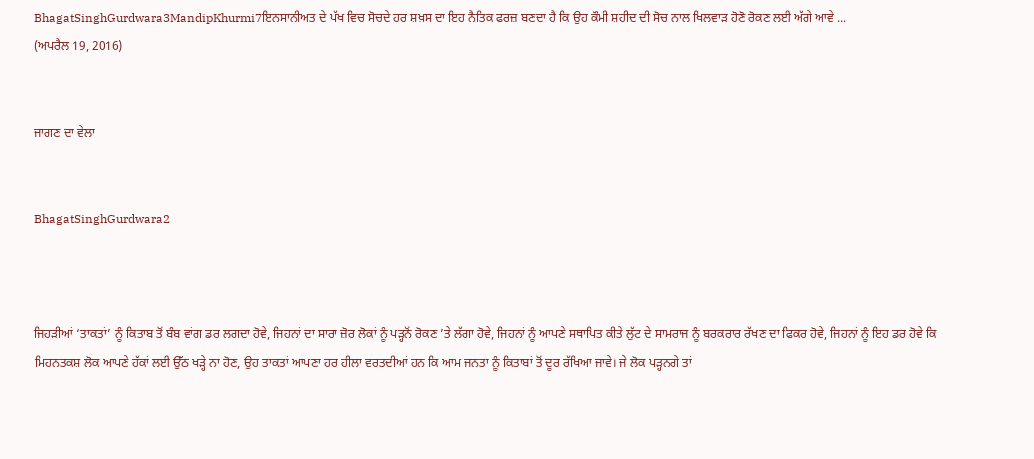BhagatSinghGurdwara3MandipKhurmi7ਇਨਸਾਨੀਅਤ ਦੇ ਪੱਖ ਵਿਚ ਸੋਚਦੇ ਹਰ ਸ਼ਖ਼ਸ ਦਾ ਇਹ ਨੈਤਿਕ ਫਰਜ਼ ਬਣਦਾ ਹੈ ਕਿ ਉਹ ਕੌਮੀ ਸ਼ਹੀਦ ਦੀ ਸੋਚ ਨਾਲ ਖਿਲਵਾੜ ਹੋਣੋ ਰੋਕਣ ਲਈ ਅੱਗੇ ਆਵੇ ...
(ਅਪਰੈਲ 19, 2016)


ਜਾਗਣ ਦਾ ਵੇਲਾ


BhagatSinghGurdwara2



ਜਿਹੜੀਆਂ ‘ਤਾਕਤਾਂ’ ਨੂੰ ਕਿਤਾਬ ਤੋਂ ਬੰਬ ਵਾਂਗ ਡਰ ਲਗਦਾ ਹੋਵੇ, ਜਿਹਨਾਂ ਦਾ ਸਾਰਾ ਜ਼ੋਰ ਲੋਕਾਂ ਨੂੰ ਪੜ੍ਹਨੋਂ ਰੋਕਣ ’ਤੇ ਲੱਗਾ ਹੋਵੇ, ਜਿਹਨਾਂ ਨੂੰ ਆਪਣੇ ਸਥਾਪਿਤ ਕੀਤੇ ਲੁੱਟ ਦੇ ਸਾਮਰਾਜ ਨੂੰ ਬਰਕਰਾਰ ਰੱਖਣ ਦਾ ਫਿਕਰ ਹੋਵੇ, ਜਿਹਨਾਂ ਨੂੰ ਇਹ ਡਰ ਹੋਵੇ ਕਿ ਮਿਹਨਤਕਸ਼ ਲੋਕ ਆਪਣੇ ਹੱਕਾਂ ਲਈ ਉੱਠ ਖੜ੍ਹੇ ਨਾ ਹੋਣ, ਉਹ ਤਾਕਤਾਂ ਆਪਣਾ ਹਰ ਹੀਲਾ ਵਰਤਦੀਆਂ ਹਨ ਕਿ ਆਮ ਜਨਤਾ ਨੂੰ ਕਿਤਾਬਾਂ ਤੋਂ ਦੂਰ ਰੱਖਿਆ ਜਾਵੇ। ਜੇ ਲੋਕ ਪੜ੍ਹਨਗੇ ਤਾਂ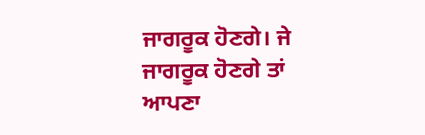ਜਾਗਰੂਕ ਹੋਣਗੇ। ਜੇ ਜਾਗਰੂਕ ਹੋਣਗੇ ਤਾਂ ਆਪਣਾ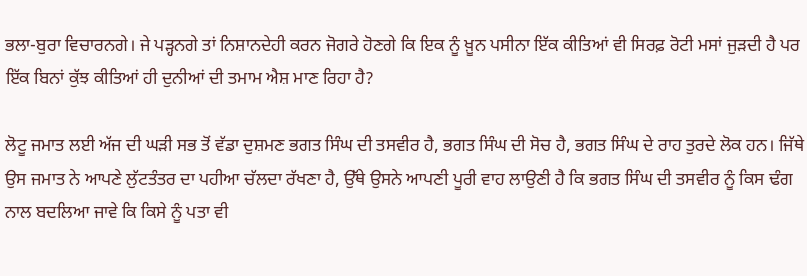ਭਲਾ-ਬੁਰਾ ਵਿਚਾਰਨਗੇ। ਜੇ ਪੜ੍ਹਨਗੇ ਤਾਂ ਨਿਸ਼ਾਨਦੇਹੀ ਕਰਨ ਜੋਗਰੇ ਹੋਣਗੇ ਕਿ ਇਕ ਨੂੰ ਖ਼ੂਨ ਪਸੀਨਾ ਇੱਕ ਕੀਤਿਆਂ ਵੀ ਸਿਰਫ਼ ਰੋਟੀ ਮਸਾਂ ਜੁੜਦੀ ਹੈ ਪਰ ਇੱਕ ਬਿਨਾਂ ਕੁੱਝ ਕੀਤਿਆਂ ਹੀ ਦੁਨੀਆਂ ਦੀ ਤਮਾਮ ਐਸ਼ ਮਾਣ ਰਿਹਾ ਹੈ?

ਲੋਟੂ ਜਮਾਤ ਲਈ ਅੱਜ ਦੀ ਘੜੀ ਸਭ ਤੋਂ ਵੱਡਾ ਦੁਸ਼ਮਣ ਭਗਤ ਸਿੰਘ ਦੀ ਤਸਵੀਰ ਹੈ, ਭਗਤ ਸਿੰਘ ਦੀ ਸੋਚ ਹੈ, ਭਗਤ ਸਿੰਘ ਦੇ ਰਾਹ ਤੁਰਦੇ ਲੋਕ ਹਨ। ਜਿੱਥੇ ਉਸ ਜਮਾਤ ਨੇ ਆਪਣੇ ਲੁੱਟਤੰਤਰ ਦਾ ਪਹੀਆ ਚੱਲਦਾ ਰੱਖਣਾ ਹੈ, ਉੱਥੇ ਉਸਨੇ ਆਪਣੀ ਪੂਰੀ ਵਾਹ ਲਾਉਣੀ ਹੈ ਕਿ ਭਗਤ ਸਿੰਘ ਦੀ ਤਸਵੀਰ ਨੂੰ ਕਿਸ ਢੰਗ ਨਾਲ ਬਦਲਿਆ ਜਾਵੇ ਕਿ ਕਿਸੇ ਨੂੰ ਪਤਾ ਵੀ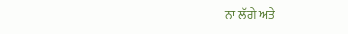ਨਾ ਲੱਗੇ ਅਤੇ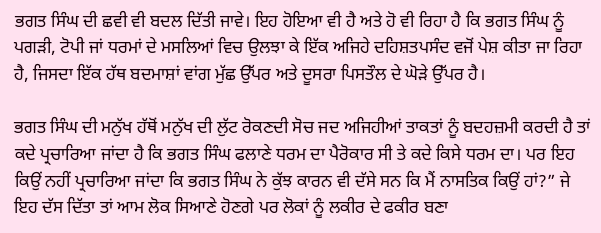ਭਗਤ ਸਿੰਘ ਦੀ ਛਵੀ ਵੀ ਬਦਲ ਦਿੱਤੀ ਜਾਵੇ। ਇਹ ਹੋਇਆ ਵੀ ਹੈ ਅਤੇ ਹੋ ਵੀ ਰਿਹਾ ਹੈ ਕਿ ਭਗਤ ਸਿੰਘ ਨੂੰ ਪਗੜੀ, ਟੋਪੀ ਜਾਂ ਧਰਮਾਂ ਦੇ ਮਸਲਿਆਂ ਵਿਚ ਉਲਝਾ ਕੇ ਇੱਕ ਅਜਿਹੇ ਦਹਿਸ਼ਤਪਸੰਦ ਵਜੋਂ ਪੇਸ਼ ਕੀਤਾ ਜਾ ਰਿਹਾ ਹੈ, ਜਿਸਦਾ ਇੱਕ ਹੱਥ ਬਦਮਾਸ਼ਾਂ ਵਾਂਗ ਮੁੱਛ ਉੱਪਰ ਅਤੇ ਦੂਸਰਾ ਪਿਸਤੌਲ ਦੇ ਘੋੜੇ ਉੱਪਰ ਹੈ।

ਭਗਤ ਸਿੰਘ ਦੀ ਮਨੁੱਖ ਹੱਥੋਂ ਮਨੁੱਖ ਦੀ ਲੁੱਟ ਰੋਕਣਦੀ ਸੋਚ ਜਦ ਅਜਿਹੀਆਂ ਤਾਕਤਾਂ ਨੂੰ ਬਦਹਜ਼ਮੀ ਕਰਦੀ ਹੈ ਤਾਂ ਕਦੇ ਪ੍ਰਚਾਰਿਆ ਜਾਂਦਾ ਹੈ ਕਿ ਭਗਤ ਸਿੰਘ ਫਲਾਣੇ ਧਰਮ ਦਾ ਪੈਰੋਕਾਰ ਸੀ ਤੇ ਕਦੇ ਕਿਸੇ ਧਰਮ ਦਾ। ਪਰ ਇਹ ਕਿਉਂ ਨਹੀਂ ਪ੍ਰਚਾਰਿਆ ਜਾਂਦਾ ਕਿ ਭਗਤ ਸਿੰਘ ਨੇ ਕੁੱਝ ਕਾਰਨ ਵੀ ਦੱਸੇ ਸਨ ਕਿ ਮੈਂ ਨਾਸਤਿਕ ਕਿਉਂ ਹਾਂ?” ਜੇ ਇਹ ਦੱਸ ਦਿੱਤਾ ਤਾਂ ਆਮ ਲੋਕ ਸਿਆਣੇ ਹੋਣਗੇ ਪਰ ਲੋਕਾਂ ਨੂੰ ਲਕੀਰ ਦੇ ਫਕੀਰ ਬਣਾ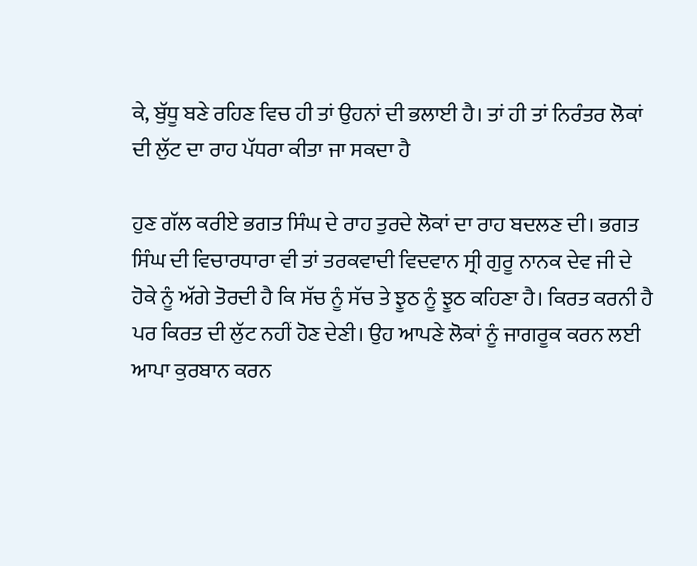ਕੇ, ਬੁੱਧੂ ਬਣੇ ਰਹਿਣ ਵਿਚ ਹੀ ਤਾਂ ਉਹਨਾਂ ਦੀ ਭਲਾਈ ਹੈ। ਤਾਂ ਹੀ ਤਾਂ ਨਿਰੰਤਰ ਲੋਕਾਂ ਦੀ ਲੁੱਟ ਦਾ ਰਾਹ ਪੱਧਰਾ ਕੀਤਾ ਜਾ ਸਕਦਾ ਹੈ

ਹੁਣ ਗੱਲ ਕਰੀਏ ਭਗਤ ਸਿੰਘ ਦੇ ਰਾਹ ਤੁਰਦੇ ਲੋਕਾਂ ਦਾ ਰਾਹ ਬਦਲਣ ਦੀ। ਭਗਤ ਸਿੰਘ ਦੀ ਵਿਚਾਰਧਾਰਾ ਵੀ ਤਾਂ ਤਰਕਵਾਦੀ ਵਿਦਵਾਨ ਸ੍ਰੀ ਗੁਰੂ ਨਾਨਕ ਦੇਵ ਜੀ ਦੇ ਹੋਕੇ ਨੂੰ ਅੱਗੇ ਤੋਰਦੀ ਹੈ ਕਿ ਸੱਚ ਨੂੰ ਸੱਚ ਤੇ ਝੂਠ ਨੂੰ ਝੂਠ ਕਹਿਣਾ ਹੈ। ਕਿਰਤ ਕਰਨੀ ਹੈ ਪਰ ਕਿਰਤ ਦੀ ਲੁੱਟ ਨਹੀਂ ਹੋਣ ਦੇਣੀ। ਉਹ ਆਪਣੇ ਲੋਕਾਂ ਨੂੰ ਜਾਗਰੂਕ ਕਰਨ ਲਈ ਆਪਾ ਕੁਰਬਾਨ ਕਰਨ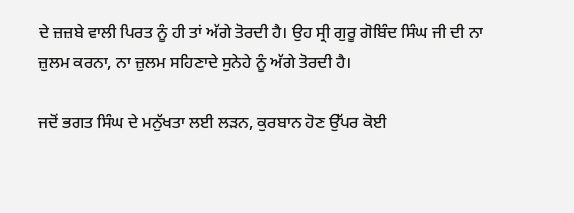ਦੇ ਜ਼ਜ਼ਬੇ ਵਾਲੀ ਪਿਰਤ ਨੂੰ ਹੀ ਤਾਂ ਅੱਗੇ ਤੋਰਦੀ ਹੈ। ਉਹ ਸ੍ਰੀ ਗੁਰੂ ਗੋਬਿੰਦ ਸਿੰਘ ਜੀ ਦੀ ਨਾ ਜ਼ੁਲਮ ਕਰਨਾ, ਨਾ ਜ਼ੁਲਮ ਸਹਿਣਾਦੇ ਸੁਨੇਹੇ ਨੂੰ ਅੱਗੇ ਤੋਰਦੀ ਹੈ।

ਜਦੋਂ ਭਗਤ ਸਿੰਘ ਦੇ ਮਨੁੱਖਤਾ ਲਈ ਲੜਨ, ਕੁਰਬਾਨ ਹੋਣ ਉੱਪਰ ਕੋਈ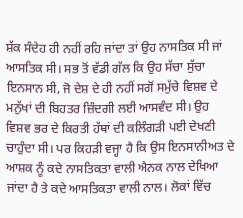ਸ਼ੱਕ ਸੰਦੇਹ ਹੀ ਨਹੀਂ ਰਹਿ ਜਾਂਦਾ ਤਾਂ ਉਹ ਨਾਸਤਿਕ ਸੀ ਜਾਂ ਆਸਤਿਕ ਸੀ। ਸਭ ਤੋਂ ਵੱਡੀ ਗੱਲ ਕਿ ਉਹ ਸੱਚਾ ਸੁੱਚਾ ਇਨਸਾਨ ਸੀ, ਜੋ ਦੇਸ਼ ਦੇ ਹੀ ਨਹੀਂ ਸਗੋਂ ਸਮੁੱਚੇ ਵਿਸ਼ਵ ਦੇ ਮਨੁੱਖਾਂ ਦੀ ਬਿਹਤਰ ਜ਼ਿੰਦਗੀ ਲਈ ਆਸਵੰਦ ਸੀ। ਉਹ ਵਿਸ਼ਵ ਭਰ ਦੇ ਕਿਰਤੀ ਹੱਥਾਂ ਦੀ ਕਲਿੰਗੜੀ ਪਈ ਦੇਖਣੀ ਚਾਹੁੰਦਾ ਸੀ। ਪਰ ਕਿਹੜੀ ਵਜ੍ਹਾ ਹੈ ਕਿ ਉਸ ਇਨਸਾਨੀਅਤ ਦੇ ਆਸ਼ਕ ਨੂੰ ਕਦੇ ਨਾਸਤਿਕਤਾ ਵਾਲੀ ਐਨਕ ਨਾਲ ਦੇਖਿਆ ਜਾਂਦਾ ਹੈ ਤੇ ਕਦੇ ਆਸਤਿਕਤਾ ਵਾਲੀ ਨਾਲ। ਲੋਕਾਂ ਵਿੱਚ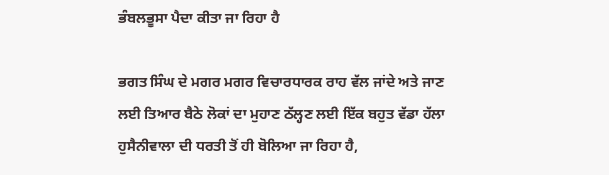ਭੰਬਲਭੂਸਾ ਪੈਦਾ ਕੀਤਾ ਜਾ ਰਿਹਾ ਹੈ

ਭਗਤ ਸਿੰਘ ਦੇ ਮਗਰ ਮਗਰ ਵਿਚਾਰਧਾਰਕ ਰਾਹ ਵੱਲ ਜਾਂਦੇ ਅਤੇ ਜਾਣ ਲਈ ਤਿਆਰ ਬੈਠੇ ਲੋਕਾਂ ਦਾ ਮੁਹਾਣ ਠੱਲ੍ਹਣ ਲਈ ਇੱਕ ਬਹੁਤ ਵੱਡਾ ਹੱਲਾ ਹੁਸੈਨੀਵਾਲਾ ਦੀ ਧਰਤੀ ਤੋਂ ਹੀ ਬੋਲਿਆ ਜਾ ਰਿਹਾ ਹੈ,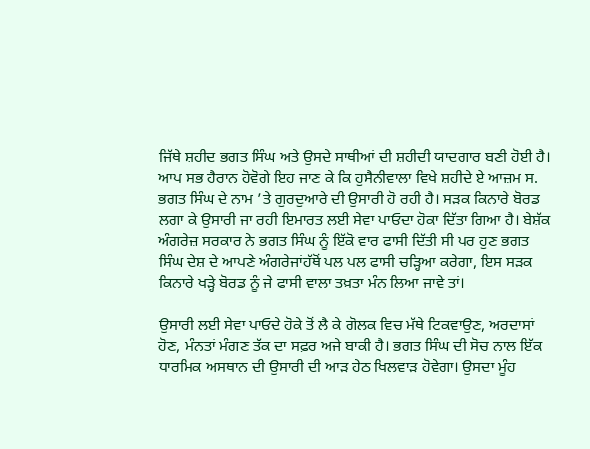ਜਿੱਥੇ ਸ਼ਹੀਦ ਭਗਤ ਸਿੰਘ ਅਤੇ ਉਸਦੇ ਸਾਥੀਆਂ ਦੀ ਸ਼ਹੀਦੀ ਯਾਦਗਾਰ ਬਣੀ ਹੋਈ ਹੈ। ਆਪ ਸਭ ਹੈਰਾਨ ਹੋਵੋਗੇ ਇਹ ਜਾਣ ਕੇ ਕਿ ਹੁਸੈਨੀਵਾਲਾ ਵਿਖੇ ਸ਼ਹੀਦੇ ਏ ਆਜ਼ਮ ਸ. ਭਗਤ ਸਿੰਘ ਦੇ ਨਾਮ ’ਤੇ ਗੁਰਦੁਆਰੇ ਦੀ ਉਸਾਰੀ ਹੋ ਰਹੀ ਹੈ। ਸੜਕ ਕਿਨਾਰੇ ਬੋਰਡ ਲਗਾ ਕੇ ਉਸਾਰੀ ਜਾ ਰਹੀ ਇਮਾਰਤ ਲਈ ਸੇਵਾ ਪਾਓਦਾ ਹੋਕਾ ਦਿੱਤਾ ਗਿਆ ਹੈ। ਬੇਸ਼ੱਕ ਅੰਗਰੇਜ਼ ਸਰਕਾਰ ਨੇ ਭਗਤ ਸਿੰਘ ਨੂੰ ਇੱਕੋ ਵਾਰ ਫਾਸੀ ਦਿੱਤੀ ਸੀ ਪਰ ਹੁਣ ਭਗਤ ਸਿੰਘ ਦੇਸ਼ ਦੇ ਆਪਣੇ ਅੰਗਰੇਜਾਂਹੱਥੋਂ ਪਲ ਪਲ ਫਾਸੀ ਚੜ੍ਹਿਆ ਕਰੇਗਾ, ਇਸ ਸੜਕ ਕਿਨਾਰੇ ਖੜ੍ਹੇ ਬੋਰਡ ਨੂੰ ਜੇ ਫਾਸੀ ਵਾਲਾ ਤਖ਼ਤਾ ਮੰਨ ਲਿਆ ਜਾਵੇ ਤਾਂ।

ਉਸਾਰੀ ਲਈ ਸੇਵਾ ਪਾਓਦੇ ਹੋਕੇ ਤੋਂ ਲੈ ਕੇ ਗੋਲਕ ਵਿਚ ਮੱਥੇ ਟਿਕਵਾਉਣ, ਅਰਦਾਸਾਂ ਹੋਣ, ਮੰਨਤਾਂ ਮੰਗਣ ਤੱਕ ਦਾ ਸਫ਼ਰ ਅਜੇ ਬਾਕੀ ਹੈ। ਭਗਤ ਸਿੰਘ ਦੀ ਸੋਚ ਨਾਲ ਇੱਕ ਧਾਰਮਿਕ ਅਸਥਾਨ ਦੀ ਉਸਾਰੀ ਦੀ ਆੜ ਹੇਠ ਖਿਲਵਾੜ ਹੋਵੇਗਾ। ਉਸਦਾ ਮੂੰਹ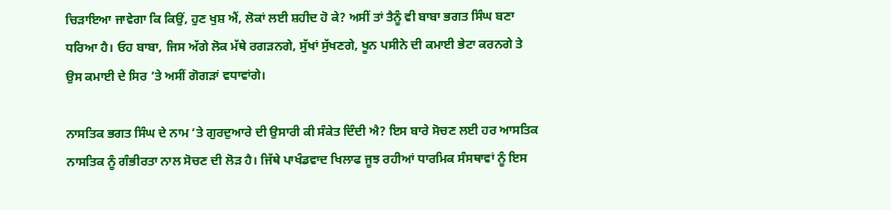ਚਿੜਾਇਆ ਜਾਵੇਗਾ ਕਿ ਕਿਉਂ, ਹੁਣ ਖੁਸ਼ ਐਂ, ਲੋਕਾਂ ਲਈ ਸ਼ਹੀਦ ਹੋ ਕੇ? ਅਸੀਂ ਤਾਂ ਤੈਨੂੰ ਵੀ ਬਾਬਾ ਭਗਤ ਸਿੰਘ ਬਣਾ ਧਰਿਆ ਹੈ। ਓਹ ਬਾਬਾ, ਜਿਸ ਅੱਗੇ ਲੋਕ ਮੱਥੇ ਰਗੜਨਗੇ, ਸੁੱਖਾਂ ਸੁੱਖਣਗੇ, ਖੂਨ ਪਸੀਨੇ ਦੀ ਕਮਾਈ ਭੇਟਾ ਕਰਨਗੇ ਤੇ ਉਸ ਕਮਾਈ ਦੇ ਸਿਰ ’ਤੇ ਅਸੀਂ ਗੋਗੜਾਂ ਵਧਾਵਾਂਗੇ।

ਨਾਸਤਿਕ ਭਗਤ ਸਿੰਘ ਦੇ ਨਾਮ ’ਤੇ ਗੁਰਦੁਆਰੇ ਦੀ ਉਸਾਰੀ ਕੀ ਸੰਕੇਤ ਦਿੰਦੀ ਐ? ਇਸ ਬਾਰੇ ਸੋਚਣ ਲਈ ਹਰ ਆਸਤਿਕ ਨਾਸਤਿਕ ਨੂੰ ਗੰਭੀਰਤਾ ਨਾਲ ਸੋਚਣ ਦੀ ਲੋੜ ਹੈ। ਜਿੱਥੇ ਪਾਖੰਡਵਾਦ ਖਿਲਾਫ ਜੂਝ ਰਹੀਆਂ ਧਾਰਮਿਕ ਸੰਸਥਾਵਾਂ ਨੂੰ ਇਸ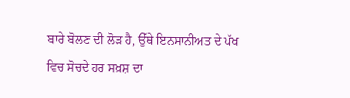ਬਾਰੇ ਬੋਲਣ ਦੀ ਲੋੜ ਹੈ, ਉੱਥੇ ਇਨਸਾਨੀਅਤ ਦੇ ਪੱਖ ਵਿਚ ਸੋਚਦੇ ਹਰ ਸਖ਼ਸ਼ ਦਾ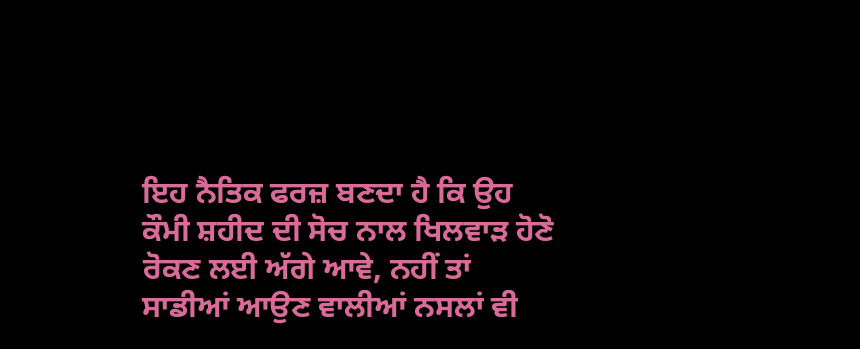ਇਹ ਨੈਤਿਕ ਫਰਜ਼ ਬਣਦਾ ਹੈ ਕਿ ਉਹ ਕੌਮੀ ਸ਼ਹੀਦ ਦੀ ਸੋਚ ਨਾਲ ਖਿਲਵਾੜ ਹੋਣੋ ਰੋਕਣ ਲਈ ਅੱਗੇ ਆਵੇ, ਨਹੀਂ ਤਾਂ ਸਾਡੀਆਂ ਆਉਣ ਵਾਲੀਆਂ ਨਸਲਾਂ ਵੀ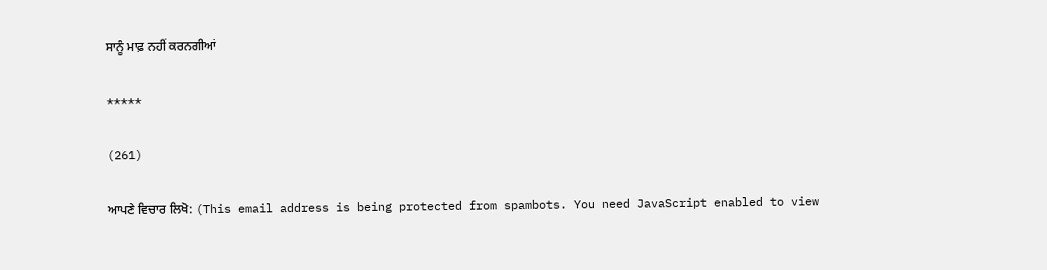ਸਾਨੂੰ ਮਾਫ਼ ਨਹੀਂ ਕਰਨਗੀਆਂ

*****

(261)

ਆਪਣੇ ਵਿਚਾਰ ਲਿਖੋ: (This email address is being protected from spambots. You need JavaScript enabled to view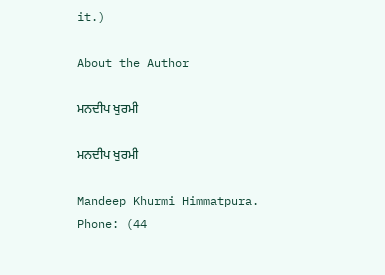it.)

About the Author

ਮਨਦੀਪ ਖੁਰਮੀ

ਮਨਦੀਪ ਖੁਰਮੀ

Mandeep Khurmi Himmatpura.
Phone: (44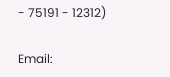- 75191 - 12312)

Email: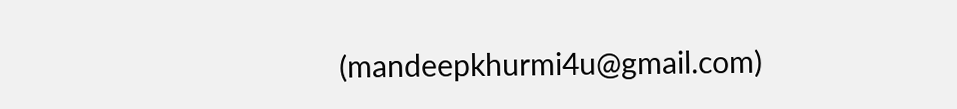(mandeepkhurmi4u@gmail.com)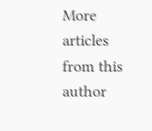More articles from this author